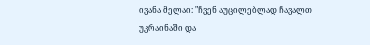ივანა მელაი: "ჩვენ აუცილებლად ჩავალთ უკრაინაში და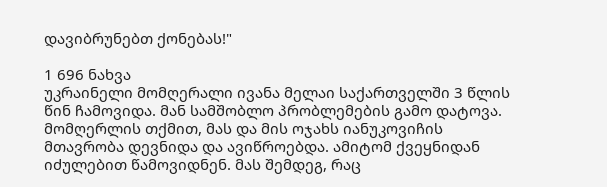დავიბრუნებთ ქონებას!"

1 696 ნახვა
უკრაინელი მომღერალი ივანა მელაი საქართველში 3 წლის წინ ჩამოვიდა. მან სამშობლო პრობლემების გამო დატოვა. მომღერლის თქმით, მას და მის ოჯახს იანუკოვიჩის მთავრობა დევნიდა და ავიწროებდა. ამიტომ ქვეყნიდან იძულებით წამოვიდნენ. მას შემდეგ, რაც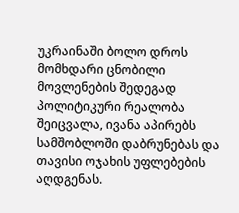უკრაინაში ბოლო დროს მომხდარი ცნობილი მოვლენების შედეგად პოლიტიკური რეალობა შეიცვალა, ივანა აპირებს სამშობლოში დაბრუნებას და თავისი ოჯახის უფლებების აღდგენას.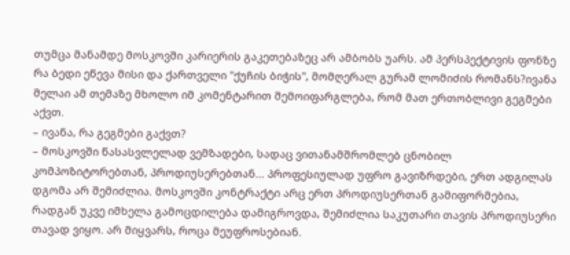თუმცა მანამდე მოსკოვში კარიერის გაკეთებაზეც არ ამბობს უარს. ამ პერსპექტივის ფონზე რა ბედი ეწევა მისი და ქართველი "ქუჩის ბიჭის", მომღერალ გურამ ლომიძის რომანს?ივანა მელაი ამ თემაზე მხოლო იმ კომენტარით შემოიფარგლება, რომ მათ ერთობლივი გეგმები აქვთ.
– ივანა, რა გეგმები გაქვთ?
– მოსკოვში წასასვლელად ვემზადები, სადაც ვითანამშრომლებ ცნობილ კომპოზიტორებთან, პროდიუსერებთან... პროფესიულად უფრო გავიზრდები, ერთ ადგილას დგომა არ შემიძლია. მოსკოვში კონტრაქტი არც ერთ პროდიუსერთან გამიფორმებია, რადგან უკვე იმხელა გამოცდილება დამიგროვდა, შემიძლია საკუთარი თავის პროდიუსერი თავად ვიყო. არ მიყვარს, როცა მეუფროსებიან.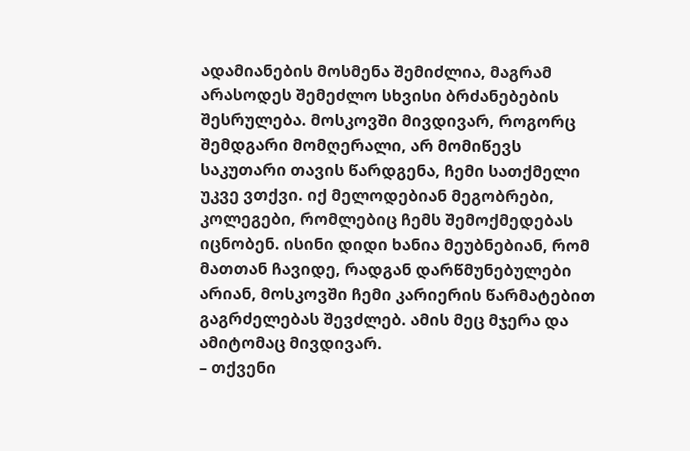ადამიანების მოსმენა შემიძლია, მაგრამ არასოდეს შემეძლო სხვისი ბრძანებების შესრულება. მოსკოვში მივდივარ, როგორც შემდგარი მომღერალი, არ მომიწევს საკუთარი თავის წარდგენა, ჩემი სათქმელი უკვე ვთქვი. იქ მელოდებიან მეგობრები, კოლეგები, რომლებიც ჩემს შემოქმედებას იცნობენ. ისინი დიდი ხანია მეუბნებიან, რომ მათთან ჩავიდე, რადგან დარწმუნებულები არიან, მოსკოვში ჩემი კარიერის წარმატებით გაგრძელებას შევძლებ. ამის მეც მჯერა და ამიტომაც მივდივარ.
– თქვენი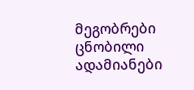მეგობრები ცნობილი ადამიანები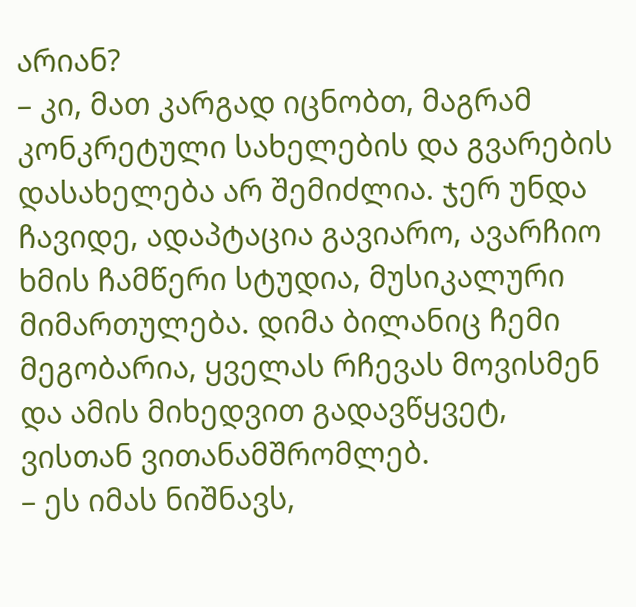არიან?
– კი, მათ კარგად იცნობთ, მაგრამ კონკრეტული სახელების და გვარების დასახელება არ შემიძლია. ჯერ უნდა ჩავიდე, ადაპტაცია გავიარო, ავარჩიო ხმის ჩამწერი სტუდია, მუსიკალური მიმართულება. დიმა ბილანიც ჩემი მეგობარია, ყველას რჩევას მოვისმენ და ამის მიხედვით გადავწყვეტ, ვისთან ვითანამშრომლებ.
– ეს იმას ნიშნავს,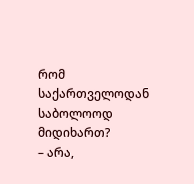რომ საქართველოდან საბოლოოდ მიდიხართ?
– არა,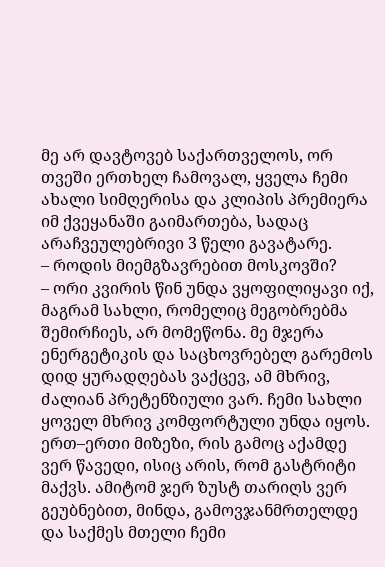მე არ დავტოვებ საქართველოს, ორ თვეში ერთხელ ჩამოვალ, ყველა ჩემი ახალი სიმღერისა და კლიპის პრემიერა იმ ქვეყანაში გაიმართება, სადაც არაჩვეულებრივი 3 წელი გავატარე.
– როდის მიემგზავრებით მოსკოვში?
– ორი კვირის წინ უნდა ვყოფილიყავი იქ, მაგრამ სახლი, რომელიც მეგობრებმა შემირჩიეს, არ მომეწონა. მე მჯერა ენერგეტიკის და საცხოვრებელ გარემოს დიდ ყურადღებას ვაქცევ, ამ მხრივ, ძალიან პრეტენზიული ვარ. ჩემი სახლი ყოველ მხრივ კომფორტული უნდა იყოს. ერთ–ერთი მიზეზი, რის გამოც აქამდე ვერ წავედი, ისიც არის, რომ გასტრიტი მაქვს. ამიტომ ჯერ ზუსტ თარიღს ვერ გეუბნებით, მინდა, გამოვჯანმრთელდე და საქმეს მთელი ჩემი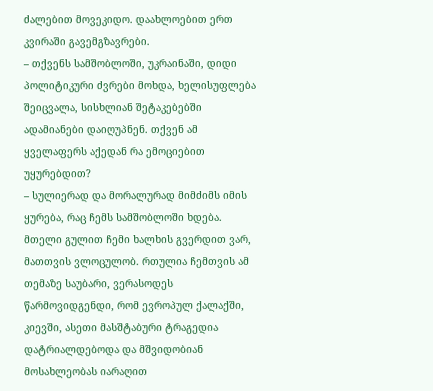ძალებით მოვეკიდო. დაახლოებით ერთ კვირაში გავემგზავრები.
– თქვენს სამშობლოში, უკრაინაში, დიდი პოლიტიკური ძვრები მოხდა, ხელისუფლება შეიცვალა, სისხლიან შეტაკებებში ადამიანები დაიღუპნენ. თქვენ ამ ყველაფერს აქედან რა ემოციებით უყურებდით?
– სულიერად და მორალურად მიმძიმს იმის ყურება, რაც ჩემს სამშობლოში ხდება. მთელი გულით ჩემი ხალხის გვერდით ვარ, მათთვის ვლოცულობ. რთულია ჩემთვის ამ თემაზე საუბარი, ვერასოდეს წარმოვიდგენდი, რომ ევროპულ ქალაქში, კიევში, ასეთი მასშტაბური ტრაგედია დატრიალდებოდა და მშვიდობიან მოსახლეობას იარაღით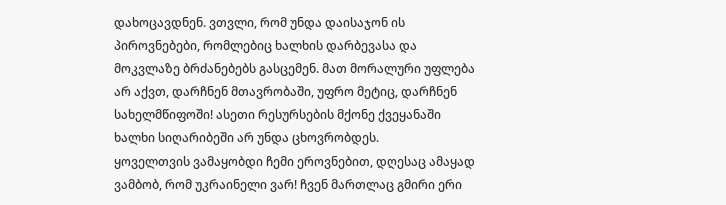დახოცავდნენ. ვთვლი, რომ უნდა დაისაჯონ ის პიროვნებები, რომლებიც ხალხის დარბევასა და მოკვლაზე ბრძანებებს გასცემენ. მათ მორალური უფლება არ აქვთ, დარჩნენ მთავრობაში, უფრო მეტიც, დარჩნენ სახელმწიფოში! ასეთი რესურსების მქონე ქვეყანაში ხალხი სიღარიბეში არ უნდა ცხოვრობდეს.
ყოველთვის ვამაყობდი ჩემი ეროვნებით, დღესაც ამაყად ვამბობ, რომ უკრაინელი ვარ! ჩვენ მართლაც გმირი ერი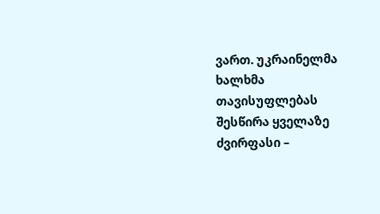ვართ. უკრაინელმა ხალხმა თავისუფლებას შესწირა ყველაზე ძვირფასი –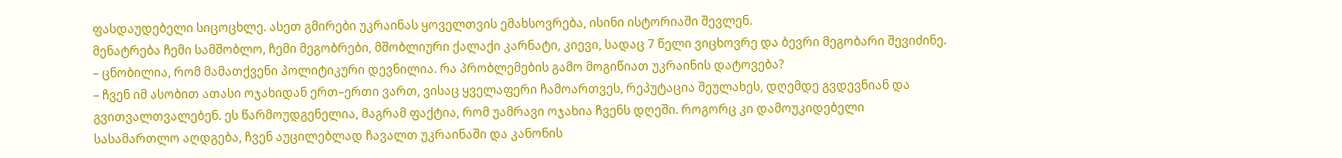ფასდაუდებელი სიცოცხლე. ასეთ გმირები უკრაინას ყოველთვის ემახსოვრება, ისინი ისტორიაში შევლენ.
მენატრება ჩემი სამშობლო, ჩემი მეგობრები, მშობლიური ქალაქი კარნატი, კიევი, სადაც 7 წელი ვიცხოვრე და ბევრი მეგობარი შევიძინე.
– ცნობილია, რომ მამათქვენი პოლიტიკური დევნილია. რა პრობლემების გამო მოგიწიათ უკრაინის დატოვება?
– ჩვენ იმ ასობით ათასი ოჯახიდან ერთ–ერთი ვართ, ვისაც ყველაფერი ჩამოართვეს, რეპუტაცია შეულახეს, დღემდე გვდევნიან და გვითვალთვალებენ. ეს წარმოუდგენელია, მაგრამ ფაქტია, რომ უამრავი ოჯახია ჩვენს დღეში. როგორც კი დამოუკიდებელი სასამართლო აღდგება, ჩვენ აუცილებლად ჩავალთ უკრაინაში და კანონის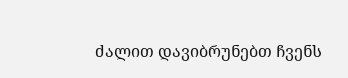ძალით დავიბრუნებთ ჩვენს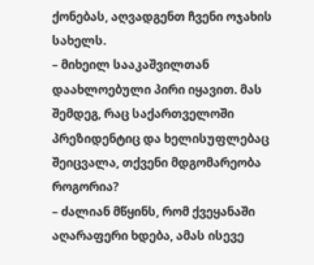ქონებას, აღვადგენთ ჩვენი ოჯახის სახელს.
– მიხეილ სააკაშვილთან დაახლოებული პირი იყავით. მას შემდეგ, რაც საქართველოში პრეზიდენტიც და ხელისუფლებაც შეიცვალა, თქვენი მდგომარეობა როგორია?
– ძალიან მწყინს, რომ ქვეყანაში აღარაფერი ხდება, ამას ისევე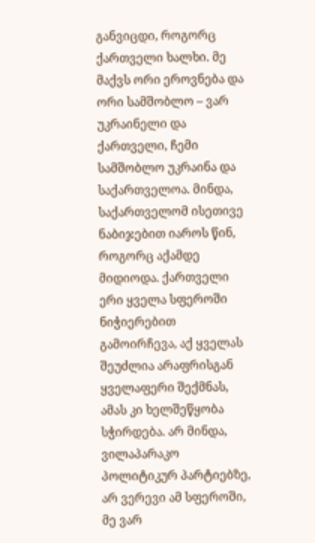განვიცდი, როგორც ქართველი ხალხი. მე მაქვს ორი ეროვნება და ორი სამშობლო – ვარ უკრაინელი და ქართველი, ჩემი სამშობლო უკრაინა და საქართველოა. მინდა, საქართველომ ისეთივე ნაბიჯებით იაროს წინ, როგორც აქამდე მიდიოდა. ქართველი ერი ყველა სფეროში ნიჭიერებით გამოირჩევა, აქ ყველას შეუძლია არაფრისგან ყველაფერი შექმნას, ამას კი ხელშეწყობა სჭირდება. არ მინდა, ვილაპარაკო პოლიტიკურ პარტიებზე, არ ვერევი ამ სფეროში, მე ვარ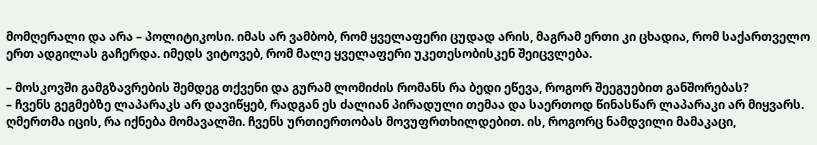მომღერალი და არა – პოლიტიკოსი. იმას არ ვამბობ, რომ ყველაფერი ცუდად არის, მაგრამ ერთი კი ცხადია, რომ საქართველო ერთ ადგილას გაჩერდა. იმედს ვიტოვებ, რომ მალე ყველაფერი უკეთესობისკენ შეიცვლება.

– მოსკოვში გამგზავრების შემდეგ თქვენი და გურამ ლომიძის რომანს რა ბედი ეწევა, როგორ შეეგუებით განშორებას?
– ჩვენს გეგმებზე ლაპარაკს არ დავიწყებ, რადგან ეს ძალიან პირადული თემაა და საერთოდ წინასწარ ლაპარაკი არ მიყვარს. ღმერთმა იცის, რა იქნება მომავალში. ჩვენს ურთიერთობას მოვუფრთხილდებით. ის, როგორც ნამდვილი მამაკაცი,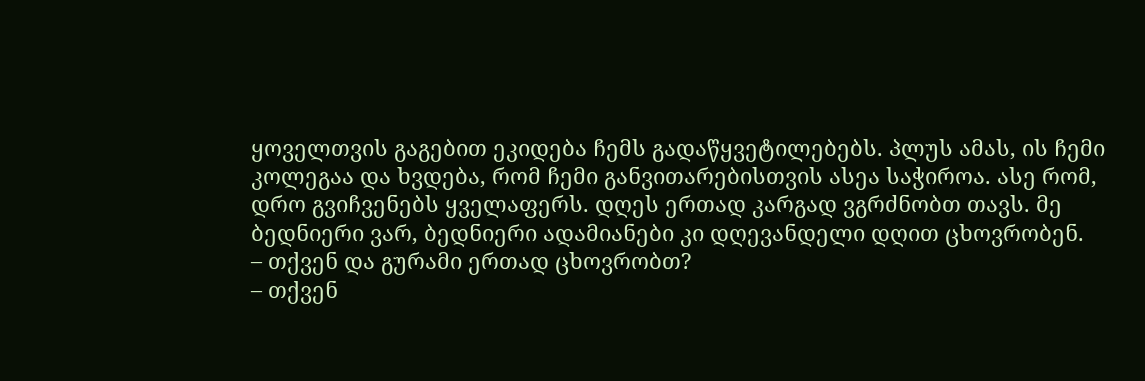ყოველთვის გაგებით ეკიდება ჩემს გადაწყვეტილებებს. პლუს ამას, ის ჩემი კოლეგაა და ხვდება, რომ ჩემი განვითარებისთვის ასეა საჭიროა. ასე რომ, დრო გვიჩვენებს ყველაფერს. დღეს ერთად კარგად ვგრძნობთ თავს. მე ბედნიერი ვარ, ბედნიერი ადამიანები კი დღევანდელი დღით ცხოვრობენ.
– თქვენ და გურამი ერთად ცხოვრობთ?
– თქვენ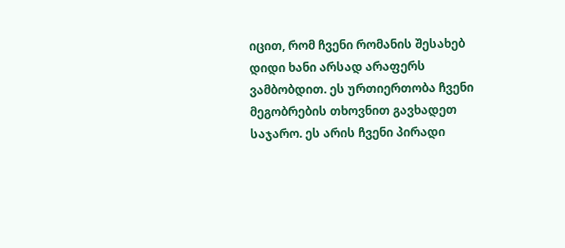იცით, რომ ჩვენი რომანის შესახებ დიდი ხანი არსად არაფერს ვამბობდით. ეს ურთიერთობა ჩვენი მეგობრების თხოვნით გავხადეთ საჯარო. ეს არის ჩვენი პირადი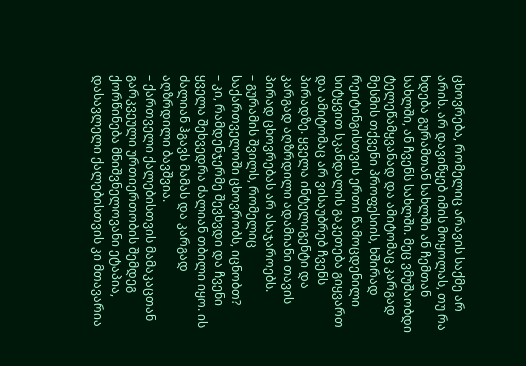ცხოვრება, რომელიც არავის საქმე არ არის. არ დავიწყებ იმის მოყოლას, თუ რა ხდება გურამთან სახლში ან ჩემთან სახლში, ან ჩვენს სახლში. მეც ვმუშაობდი ტელეწამყვანად და ამიტომაც კარგად მესმის თქვენი პროფესიის, ხშირად რეიტინგისთვის ერთი წამოცდენილი სიტყვით სკანდალის გაკეთება გიყვართ და ამიტომაც არ ვისაუბრებ ჩვენს პირადზე. ყველა ინტელიგენტი და კარგად აღზრდილი ადამიანი თავის პირად ცხოვრებას არ ასაჯაროებს.
– გურამის შვილს, რომელიც საქართველოში ცხოვრობს, იცნობთ?
– კი, რამდენჯერმე შევხვდი და ჩვენი ყველა შეხვედრა ძალიან თბილი იყო. ის ძალიან ჰგავს მამას და კარგად აღზრდილი ბავშვია.
– ქართველი ქალებისთვის მამაკაცთან გარკვეული ურთიერთობის შემდეგ ქორწინება მნიშვნელოვანი ეტაპია, დასავლელი ქალებისთვის კი მთავარია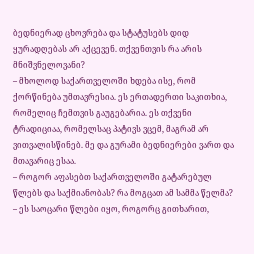ბედნიერად ცხოვრება და სტატუსებს დიდ ყურადღებას არ აქცევენ. თქვენთვის რა არის მნიშვნელოვანი?
– მხოლოდ საქართველოში ხდება ისე, რომ ქორწინება უმთავრესია. ეს ერთადერთი საკითხია, რომელიც ჩემთვის გაუგებარია. ეს თქვენი ტრადიციაა, რომელსაც პატივს ვცემ, მაგრამ არ ვითვალისწინებ. მე და გურამი ბედნიერები ვართ და მთავარიც ესაა.
– როგორ აფასებთ საქართველოში გატარებულ წლებს და საქმიანობას? რა მოგცათ ამ სამმა წელმა?
– ეს საოცარი წლები იყო, როგორც გითხარით,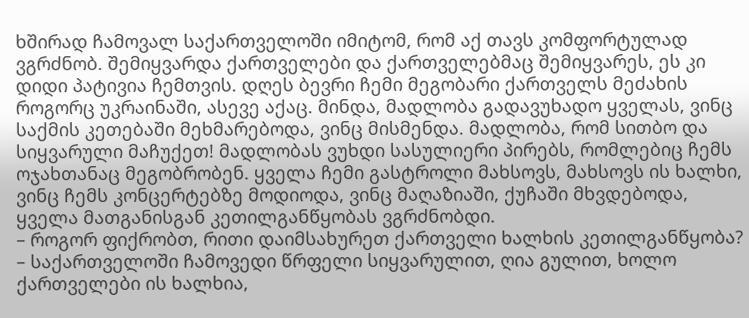ხშირად ჩამოვალ საქართველოში იმიტომ, რომ აქ თავს კომფორტულად ვგრძნობ. შემიყვარდა ქართველები და ქართველებმაც შემიყვარეს, ეს კი დიდი პატივია ჩემთვის. დღეს ბევრი ჩემი მეგობარი ქართველს მეძახის როგორც უკრაინაში, ასევე აქაც. მინდა, მადლობა გადავუხადო ყველას, ვინც საქმის კეთებაში მეხმარებოდა, ვინც მისმენდა. მადლობა, რომ სითბო და სიყვარული მაჩუქეთ! მადლობას ვუხდი სასულიერი პირებს, რომლებიც ჩემს ოჯახთანაც მეგობრობენ. ყველა ჩემი გასტროლი მახსოვს, მახსოვს ის ხალხი, ვინც ჩემს კონცერტებზე მოდიოდა, ვინც მაღაზიაში, ქუჩაში მხვდებოდა, ყველა მათგანისგან კეთილგანწყობას ვგრძნობდი.
– როგორ ფიქრობთ, რითი დაიმსახურეთ ქართველი ხალხის კეთილგანწყობა?
– საქართველოში ჩამოვედი წრფელი სიყვარულით, ღია გულით, ხოლო ქართველები ის ხალხია,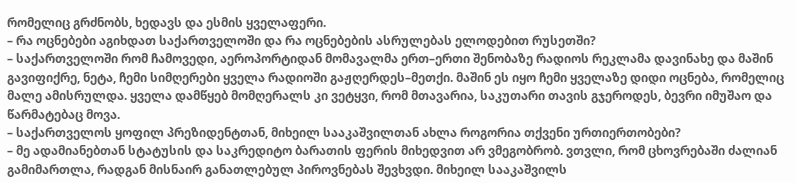რომელიც გრძნობს, ხედავს და ესმის ყველაფერი.
– რა ოცნებები აგიხდათ საქართველოში და რა ოცნებების ასრულებას ელოდებით რუსეთში?
– საქართველოში რომ ჩამოვედი, აეროპორტიდან მომავალმა ერთ–ერთი შენობაზე რადიოს რეკლამა დავინახე და მაშინ გავიფიქრე, ნეტა, ჩემი სიმღერები ყველა რადიოში გაჟღერდეს–მეთქი. მაშინ ეს იყო ჩემი ყველაზე დიდი ოცნება, რომელიც მალე ამისრულდა. ყველა დამწყებ მომღერალს კი ვეტყვი, რომ მთავარია, საკუთარი თავის გჯეროდეს, ბევრი იმუშაო და წარმატებაც მოვა.
– საქართველოს ყოფილ პრეზიდენტთან, მიხეილ სააკაშვილთან ახლა როგორია თქვენი ურთიერთობები?
– მე ადამიანებთან სტატუსის და საკრედიტო ბარათის ფერის მიხედვით არ ვმეგობრობ. ვთვლი, რომ ცხოვრებაში ძალიან გამიმართლა, რადგან მისნაირ განათლებულ პიროვნებას შევხვდი. მიხეილ სააკაშვილს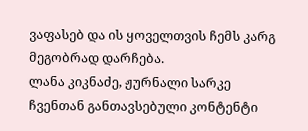ვაფასებ და ის ყოველთვის ჩემს კარგ მეგობრად დარჩება.
ლანა კიკნაძე, ჟურნალი სარკე
ჩვენთან განთავსებული კონტენტი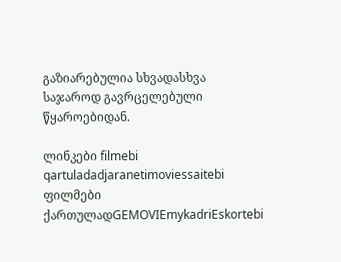გაზიარებულია სხვადასხვა საჯაროდ გავრცელებული წყაროებიდან.

ლინკები filmebi qartuladadjaranetimoviessaitebi ფილმები ქართულადGEMOVIEmykadriEskortebi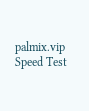palmix.vip Speed Test